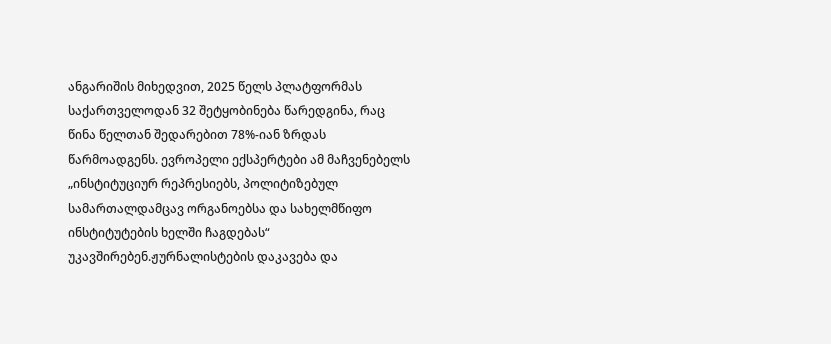ანგარიშის მიხედვით, 2025 წელს პლატფორმას საქართველოდან 32 შეტყობინება წარედგინა, რაც წინა წელთან შედარებით 78%-იან ზრდას წარმოადგენს. ევროპელი ექსპერტები ამ მაჩვენებელს „ინსტიტუციურ რეპრესიებს, პოლიტიზებულ სამართალდამცავ ორგანოებსა და სახელმწიფო ინსტიტუტების ხელში ჩაგდებას“ უკავშირებენ.ჟურნალისტების დაკავება და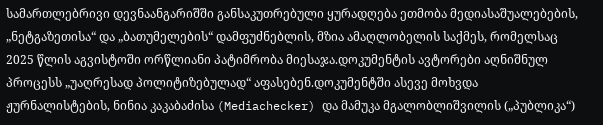სამართლებრივი დევნაანგარიშში განსაკუთრებული ყურადღება ეთმობა მედიასაშუალებების, „ნეტგაზეთისა“ და „ბათუმელების“ დამფუძნებლის, მზია ამაღლობელის საქმეს, რომელსაც 2025 წლის აგვისტოში ორწლიანი პატიმრობა მიესაჯა.დოკუმენტის ავტორები აღნიშნულ პროცესს „უაღრესად პოლიტიზებულად“ აფასებენ.დოკუმენტში ასევე მოხვდა ჟურნალისტების, ნინია კაკაბაძისა (Mediachecker) და მამუკა მგალობლიშვილის („პუბლიკა“)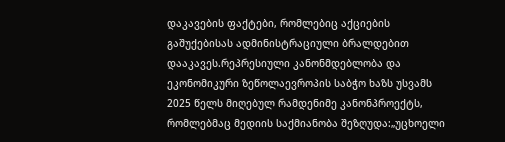დაკავების ფაქტები, რომლებიც აქციების გაშუქებისას ადმინისტრაციული ბრალდებით დააკავეს.რეპრესიული კანონმდებლობა და ეკონომიკური ზეწოლაევროპის საბჭო ხაზს უსვამს 2025 წელს მიღებულ რამდენიმე კანონპროექტს, რომლებმაც მედიის საქმიანობა შეზღუდა:„უცხოელი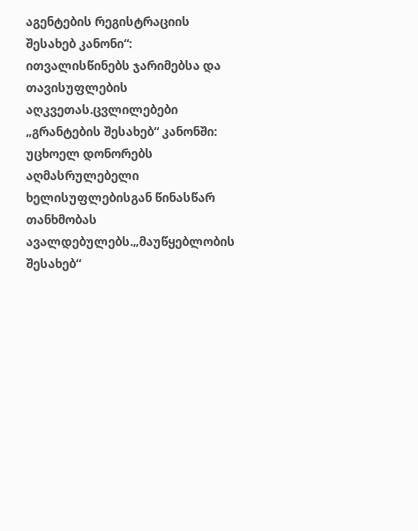აგენტების რეგისტრაციის შესახებ კანონი“: ითვალისწინებს ჯარიმებსა და თავისუფლების აღკვეთას.ცვლილებები „გრანტების შესახებ“ კანონში: უცხოელ დონორებს აღმასრულებელი ხელისუფლებისგან წინასწარ თანხმობას ავალდებულებს.„მაუწყებლობის შესახებ“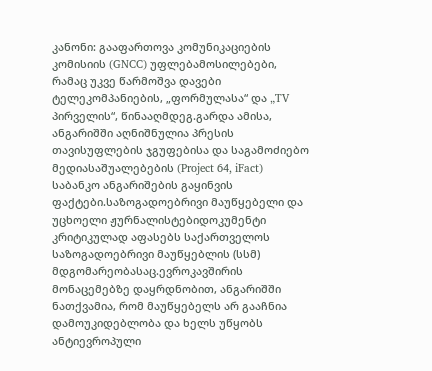კანონი: გააფართოვა კომუნიკაციების კომისიის (GNCC) უფლებამოსილებები, რამაც უკვე წარმოშვა დავები ტელეკომპანიების, „ფორმულასა“ და „TV პირველის“, წინააღმდეგ.გარდა ამისა, ანგარიშში აღნიშნულია პრესის თავისუფლების ჯგუფებისა და საგამოძიებო მედიასაშუალებების (Project 64, iFact) საბანკო ანგარიშების გაყინვის ფაქტები.საზოგადოებრივი მაუწყებელი და უცხოელი ჟურნალისტებიდოკუმენტი კრიტიკულად აფასებს საქართველოს საზოგადოებრივი მაუწყებლის (სსმ) მდგომარეობასაც.ევროკავშირის მონაცემებზე დაყრდნობით, ანგარიშში ნათქვამია, რომ მაუწყებელს არ გააჩნია დამოუკიდებლობა და ხელს უწყობს ანტიევროპული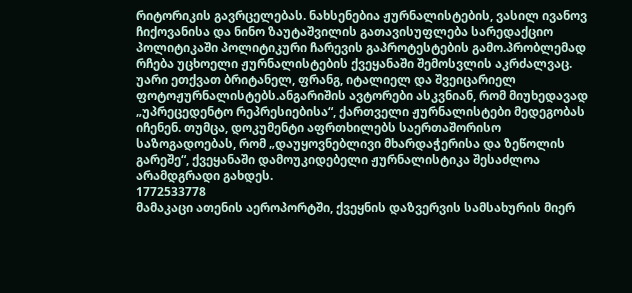რიტორიკის გავრცელებას. ნახსენებია ჟურნალისტების, ვასილ ივანოვ ჩიქოვანისა და ნინო ზაუტაშვილის გათავისუფლება სარედაქციო პოლიტიკაში პოლიტიკური ჩარევის გაპროტესტების გამო.პრობლემად რჩება უცხოელი ჟურნალისტების ქვეყანაში შემოსვლის აკრძალვაც. უარი ეთქვათ ბრიტანელ, ფრანგ, იტალიელ და შვეიცარიელ ფოტოჟურნალისტებს.ანგარიშის ავტორები ასკვნიან, რომ მიუხედავად „უპრეცედენტო რეპრესიებისა“, ქართველი ჟურნალისტები მედეგობას იჩენენ. თუმცა, დოკუმენტი აფრთხილებს საერთაშორისო საზოგადოებას, რომ „დაუყოვნებლივი მხარდაჭერისა და ზეწოლის გარეშე“, ქვეყანაში დამოუკიდებელი ჟურნალისტიკა შესაძლოა არამდგრადი გახდეს.
1772533778
მამაკაცი ათენის აეროპორტში, ქვეყნის დაზვერვის სამსახურის მიერ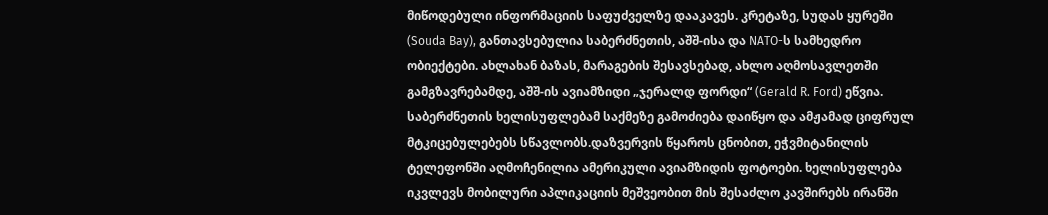მიწოდებული ინფორმაციის საფუძველზე დააკავეს. კრეტაზე, სუდას ყურეში (Souda Bay), განთავსებულია საბერძნეთის, აშშ-ისა და NATO-ს სამხედრო ობიექტები. ახლახან ბაზას, მარაგების შესავსებად, ახლო აღმოსავლეთში გამგზავრებამდე, აშშ-ის ავიამზიდი „ჯერალდ ფორდი“ (Gerald R. Ford) ეწვია. საბერძნეთის ხელისუფლებამ საქმეზე გამოძიება დაიწყო და ამჟამად ციფრულ მტკიცებულებებს სწავლობს.დაზვერვის წყაროს ცნობით, ეჭვმიტანილის ტელეფონში აღმოჩენილია ამერიკული ავიამზიდის ფოტოები. ხელისუფლება იკვლევს მობილური აპლიკაციის მეშვეობით მის შესაძლო კავშირებს ირანში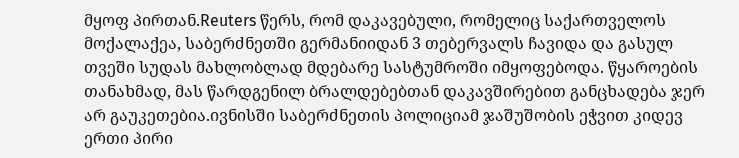მყოფ პირთან.Reuters წერს, რომ დაკავებული, რომელიც საქართველოს მოქალაქეა, საბერძნეთში გერმანიიდან 3 თებერვალს ჩავიდა და გასულ თვეში სუდას მახლობლად მდებარე სასტუმროში იმყოფებოდა. წყაროების თანახმად, მას წარდგენილ ბრალდებებთან დაკავშირებით განცხადება ჯერ არ გაუკეთებია.ივნისში საბერძნეთის პოლიციამ ჯაშუშობის ეჭვით კიდევ ერთი პირი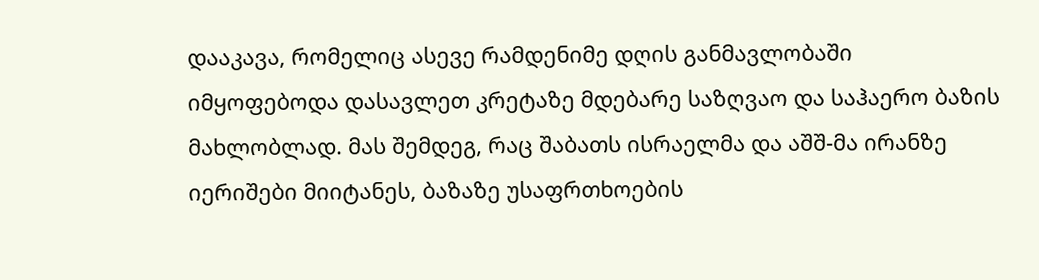დააკავა, რომელიც ასევე რამდენიმე დღის განმავლობაში იმყოფებოდა დასავლეთ კრეტაზე მდებარე საზღვაო და საჰაერო ბაზის მახლობლად. მას შემდეგ, რაც შაბათს ისრაელმა და აშშ-მა ირანზე იერიშები მიიტანეს, ბაზაზე უსაფრთხოების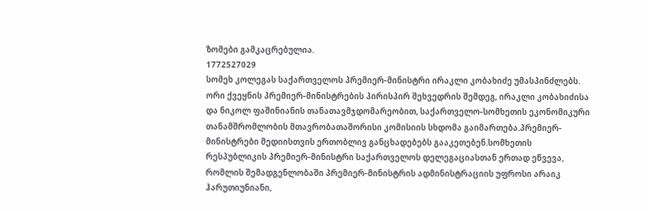ზომები გამკაცრებულია.
1772527029
სომეხ კოლეგას საქართველოს პრემიერ-მინისტრი ირაკლი კობახიძე უმასპინძლებს. ორი ქვეყნის პრემიერ-მინისტრების პირისპირ შეხვედრის შემდეგ, ირაკლი კობახიძისა და ნიკოლ ფაშინიანის თანათავმჯდომარეობით, საქართველო-სომხეთის ეკონომიკური თანამშრომლობის მთავრობათაშორისი კომისიის სხდომა გაიმართება.პრემიერ-მინისტრები მედიისთვის ერთობლივ განცხადებებს გააკეთებენ.სომხეთის რესპუბლიკის პრემიერ-მინისტრი საქართველოს დელეგაციასთან ერთად ეწვევა, რომლის შემადგენლობაში პრემიერ-მინისტრის ადმინისტრაციის უფროსი არაიკ ჰარუთიუნიანი,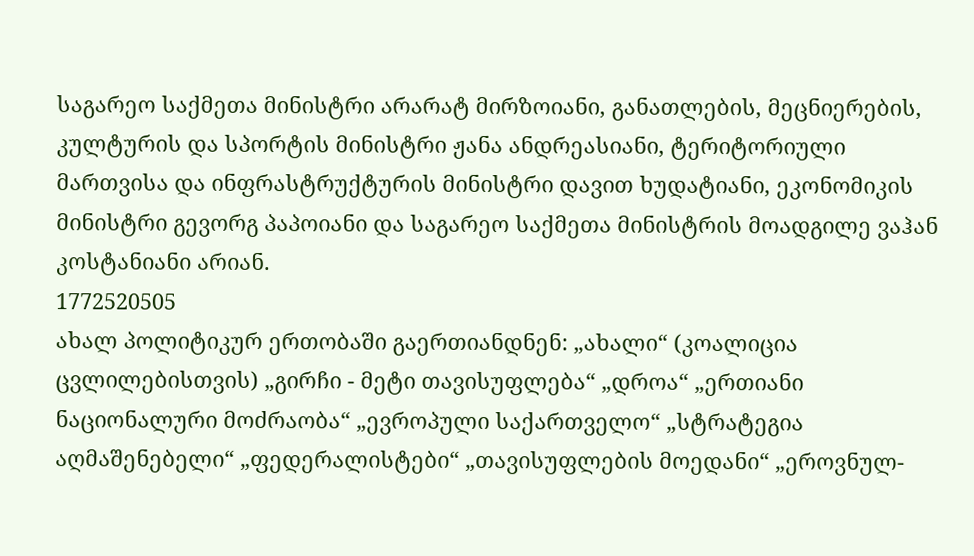საგარეო საქმეთა მინისტრი არარატ მირზოიანი, განათლების, მეცნიერების, კულტურის და სპორტის მინისტრი ჟანა ანდრეასიანი, ტერიტორიული მართვისა და ინფრასტრუქტურის მინისტრი დავით ხუდატიანი, ეკონომიკის მინისტრი გევორგ პაპოიანი და საგარეო საქმეთა მინისტრის მოადგილე ვაჰან კოსტანიანი არიან.
1772520505
ახალ პოლიტიკურ ერთობაში გაერთიანდნენ: „ახალი“ (კოალიცია ცვლილებისთვის) „გირჩი - მეტი თავისუფლება“ „დროა“ „ერთიანი ნაციონალური მოძრაობა“ „ევროპული საქართველო“ „სტრატეგია აღმაშენებელი“ „ფედერალისტები“ „თავისუფლების მოედანი“ „ეროვნულ-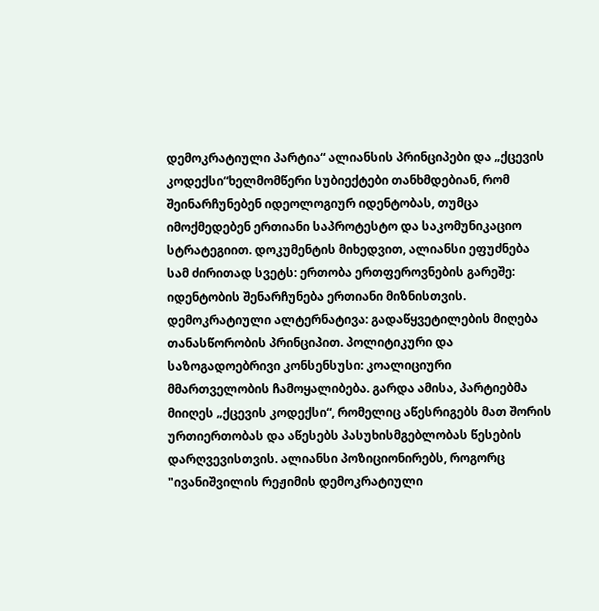დემოკრატიული პარტია“ ალიანსის პრინციპები და „ქცევის კოდექსი“ხელმომწერი სუბიექტები თანხმდებიან, რომ შეინარჩუნებენ იდეოლოგიურ იდენტობას, თუმცა იმოქმედებენ ერთიანი საპროტესტო და საკომუნიკაციო სტრატეგიით. დოკუმენტის მიხედვით, ალიანსი ეფუძნება სამ ძირითად სვეტს: ერთობა ერთფეროვნების გარეშე: იდენტობის შენარჩუნება ერთიანი მიზნისთვის. დემოკრატიული ალტერნატივა: გადაწყვეტილების მიღება თანასწორობის პრინციპით. პოლიტიკური და საზოგადოებრივი კონსენსუსი: კოალიციური მმართველობის ჩამოყალიბება. გარდა ამისა, პარტიებმა მიიღეს „ქცევის კოდექსი“, რომელიც აწესრიგებს მათ შორის ურთიერთობას და აწესებს პასუხისმგებლობას წესების დარღვევისთვის. ალიანსი პოზიციონირებს, როგორც "ივანიშვილის რეჟიმის დემოკრატიული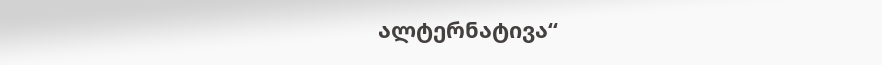ალტერნატივა“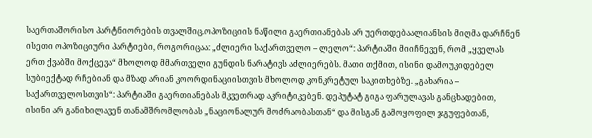საერთაშორისო პარტნიორების თვალშიც.ოპოზიციის ნაწილი გაერთიანებას არ უერთდებაალიანსის მიღმა დარჩნენ ისეთი ოპოზიციური პარტიები, როგორიცაა: „ძლიერი საქართველო – ლელო“: პარტიაში მიიჩნევენ, რომ „ყველას ერთ ქვაბში მოქცევა“ მხოლოდ მმართველი გუნდის ნარატივს აძლიერებს. მათი თქმით, ისინი დამოუკიდებელ სუბიექტად რჩებიან და მზად არიან კოორდინაციისთვის მხოლოდ კონკრეტულ საკითხებზე. „გახარია – საქართველოსთვის“: პარტიაში გაერთიანებას მკვეთრად აკრიტიკებენ. დეპუტატ გიგა ფარულავას განცხადებით, ისინი არ განიხილავენ თანამშრომლობას „ნაციონალურ მოძრაობასთან“ და მისგან გამოყოფილ ჯგუფებთან,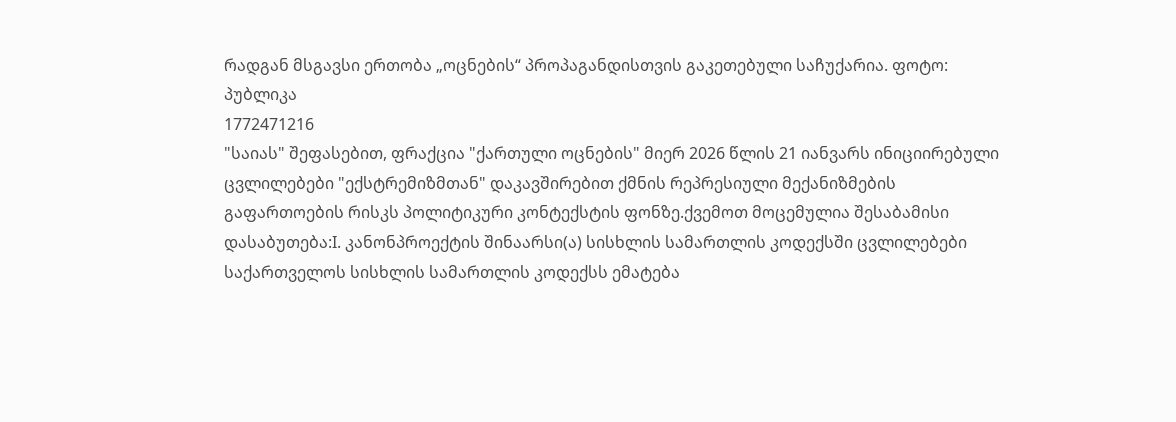რადგან მსგავსი ერთობა „ოცნების“ პროპაგანდისთვის გაკეთებული საჩუქარია. ფოტო: პუბლიკა
1772471216
"საიას" შეფასებით, ფრაქცია "ქართული ოცნების" მიერ 2026 წლის 21 იანვარს ინიციირებული ცვლილებები "ექსტრემიზმთან" დაკავშირებით ქმნის რეპრესიული მექანიზმების გაფართოების რისკს პოლიტიკური კონტექსტის ფონზე.ქვემოთ მოცემულია შესაბამისი დასაბუთება:I. კანონპროექტის შინაარსი(ა) სისხლის სამართლის კოდექსში ცვლილებები საქართველოს სისხლის სამართლის კოდექსს ემატება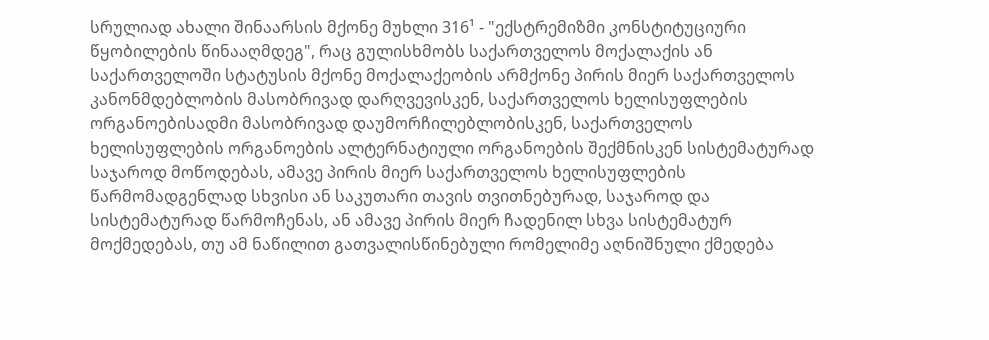სრულიად ახალი შინაარსის მქონე მუხლი 316¹ - "ექსტრემიზმი კონსტიტუციური წყობილების წინააღმდეგ", რაც გულისხმობს საქართველოს მოქალაქის ან საქართველოში სტატუსის მქონე მოქალაქეობის არმქონე პირის მიერ საქართველოს კანონმდებლობის მასობრივად დარღვევისკენ, საქართველოს ხელისუფლების ორგანოებისადმი მასობრივად დაუმორჩილებლობისკენ, საქართველოს ხელისუფლების ორგანოების ალტერნატიული ორგანოების შექმნისკენ სისტემატურად საჯაროდ მოწოდებას, ამავე პირის მიერ საქართველოს ხელისუფლების წარმომადგენლად სხვისი ან საკუთარი თავის თვითნებურად, საჯაროდ და სისტემატურად წარმოჩენას, ან ამავე პირის მიერ ჩადენილ სხვა სისტემატურ მოქმედებას, თუ ამ ნაწილით გათვალისწინებული რომელიმე აღნიშნული ქმედება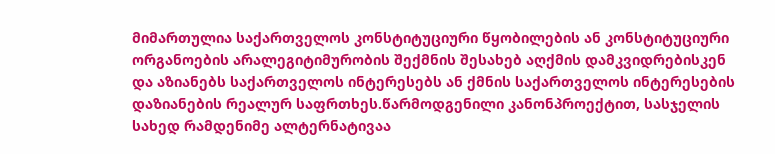მიმართულია საქართველოს კონსტიტუციური წყობილების ან კონსტიტუციური ორგანოების არალეგიტიმურობის შექმნის შესახებ აღქმის დამკვიდრებისკენ და აზიანებს საქართველოს ინტერესებს ან ქმნის საქართველოს ინტერესების დაზიანების რეალურ საფრთხეს.წარმოდგენილი კანონპროექტით, სასჯელის სახედ რამდენიმე ალტერნატივაა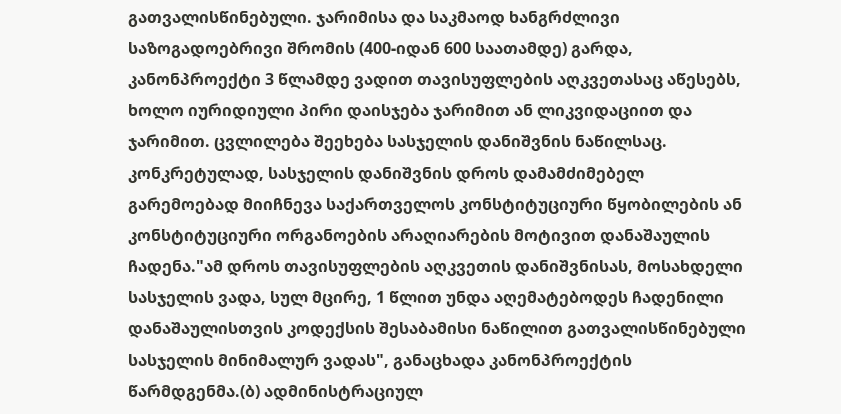გათვალისწინებული. ჯარიმისა და საკმაოდ ხანგრძლივი საზოგადოებრივი შრომის (400-იდან 600 საათამდე) გარდა, კანონპროექტი 3 წლამდე ვადით თავისუფლების აღკვეთასაც აწესებს, ხოლო იურიდიული პირი დაისჯება ჯარიმით ან ლიკვიდაციით და ჯარიმით. ცვლილება შეეხება სასჯელის დანიშვნის ნაწილსაც. კონკრეტულად, სასჯელის დანიშვნის დროს დამამძიმებელ გარემოებად მიიჩნევა საქართველოს კონსტიტუციური წყობილების ან კონსტიტუციური ორგანოების არაღიარების მოტივით დანაშაულის ჩადენა."ამ დროს თავისუფლების აღკვეთის დანიშვნისას, მოსახდელი სასჯელის ვადა, სულ მცირე, 1 წლით უნდა აღემატებოდეს ჩადენილი დანაშაულისთვის კოდექსის შესაბამისი ნაწილით გათვალისწინებული სასჯელის მინიმალურ ვადას", განაცხადა კანონპროექტის წარმდგენმა.(ბ) ადმინისტრაციულ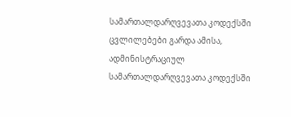სამართალდარღვევათა კოდექსში ცვლილებები გარდა ამისა, ადმინისტრაციულ სამართალდარღვევათა კოდექსში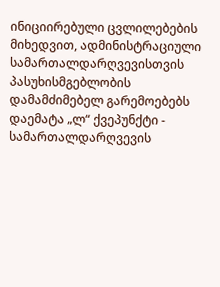ინიციირებული ცვლილებების მიხედვით, ადმინისტრაციული სამართალდარღვევისთვის პასუხისმგებლობის დამამძიმებელ გარემოებებს დაემატა „ლ“ ქვეპუნქტი - სამართალდარღვევის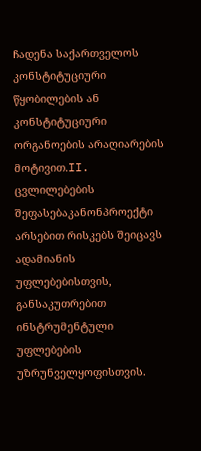ჩადენა საქართველოს კონსტიტუციური წყობილების ან კონსტიტუციური ორგანოების არაღიარების მოტივით.II. ცვლილებების შეფასებაკანონპროექტი არსებით რისკებს შეიცავს ადამიანის უფლებებისთვის, განსაკუთრებით ინსტრუმენტული უფლებების უზრუნველყოფისთვის.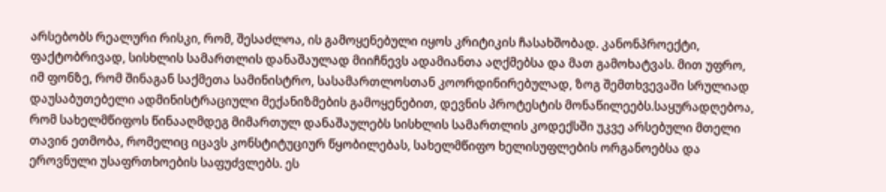არსებობს რეალური რისკი, რომ, შესაძლოა, ის გამოყენებული იყოს კრიტიკის ჩასახშობად. კანონპროექტი, ფაქტობრივად, სისხლის სამართლის დანაშაულად მიიჩნევს ადამიანთა აღქმებსა და მათ გამოხატვას. მით უფრო, იმ ფონზე, რომ შინაგან საქმეთა სამინისტრო, სასამართლოსთან კოორდინირებულად, ზოგ შემთხვევაში სრულიად დაუსაბუთებელი ადმინისტრაციული მექანიზმების გამოყენებით, დევნის პროტესტის მონაწილეებს.საყურადღებოა, რომ სახელმწიფოს წინააღმდეგ მიმართულ დანაშაულებს სისხლის სამართლის კოდექსში უკვე არსებული მთელი თავი6 ეთმობა, რომელიც იცავს კონსტიტუციურ წყობილებას, სახელმწიფო ხელისუფლების ორგანოებსა და ეროვნული უსაფრთხოების საფუძვლებს. ეს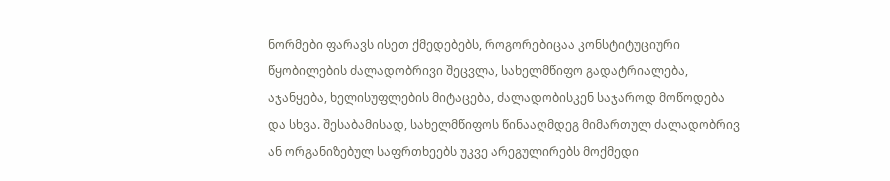ნორმები ფარავს ისეთ ქმედებებს, როგორებიცაა კონსტიტუციური წყობილების ძალადობრივი შეცვლა, სახელმწიფო გადატრიალება, აჯანყება, ხელისუფლების მიტაცება, ძალადობისკენ საჯაროდ მოწოდება და სხვა. შესაბამისად, სახელმწიფოს წინააღმდეგ მიმართულ ძალადობრივ ან ორგანიზებულ საფრთხეებს უკვე არეგულირებს მოქმედი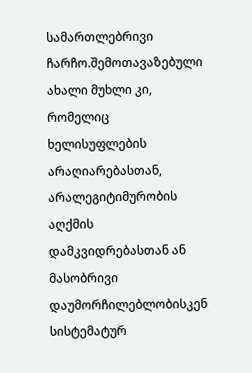სამართლებრივი ჩარჩო.შემოთავაზებული ახალი მუხლი კი, რომელიც ხელისუფლების არაღიარებასთან, არალეგიტიმურობის აღქმის დამკვიდრებასთან ან მასობრივი დაუმორჩილებლობისკენ სისტემატურ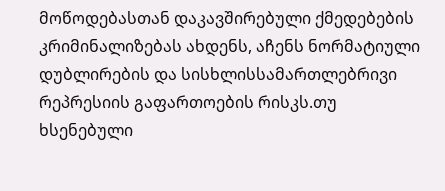მოწოდებასთან დაკავშირებული ქმედებების კრიმინალიზებას ახდენს, აჩენს ნორმატიული დუბლირების და სისხლისსამართლებრივი რეპრესიის გაფართოების რისკს.თუ ხსენებული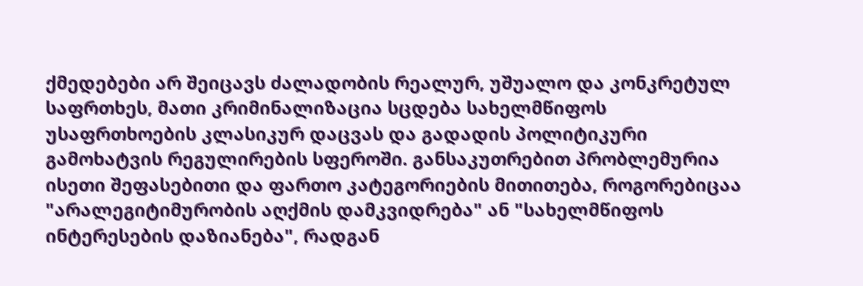ქმედებები არ შეიცავს ძალადობის რეალურ, უშუალო და კონკრეტულ საფრთხეს, მათი კრიმინალიზაცია სცდება სახელმწიფოს უსაფრთხოების კლასიკურ დაცვას და გადადის პოლიტიკური გამოხატვის რეგულირების სფეროში. განსაკუთრებით პრობლემურია ისეთი შეფასებითი და ფართო კატეგორიების მითითება, როგორებიცაა "არალეგიტიმურობის აღქმის დამკვიდრება" ან "სახელმწიფოს ინტერესების დაზიანება", რადგან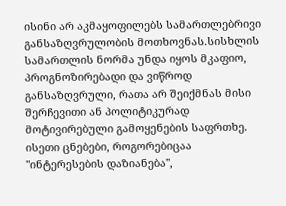ისინი არ აკმაყოფილებს სამართლებრივი განსაზღვრულობის მოთხოვნას.სისხლის სამართლის ნორმა უნდა იყოს მკაფიო, პროგნოზირებადი და ვიწროდ განსაზღვრული, რათა არ შეიქმნას მისი შერჩევითი ან პოლიტიკურად მოტივირებული გამოყენების საფრთხე. ისეთი ცნებები, როგორებიცაა "ინტერესების დაზიანება",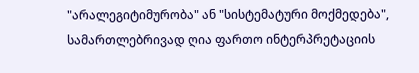"არალეგიტიმურობა" ან "სისტემატური მოქმედება", სამართლებრივად ღია ფართო ინტერპრეტაციის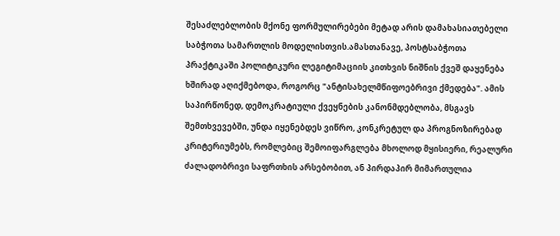შესაძლებლობის მქონე ფორმულირებები მეტად არის დამახასიათებელი საბჭოთა სამართლის მოდელისთვის.ამასთანავე, პოსტსაბჭოთა პრაქტიკაში პოლიტიკური ლეგიტიმაციის კითხვის ნიშნის ქვეშ დაყენება ხშირად აღიქმებოდა, როგორც "ანტისახელმწიფოებრივი ქმედება". ამის საპირწონედ, დემოკრატიული ქვეყნების კანონმდებლობა, მსგავს შემთხვევებში, უნდა იყენებდეს ვიწრო, კონკრეტულ და პროგნოზირებად კრიტერიუმებს, რომლებიც შემოიფარგლება მხოლოდ მყისიერი, რეალური ძალადობრივი საფრთხის არსებობით, ან პირდაპირ მიმართულია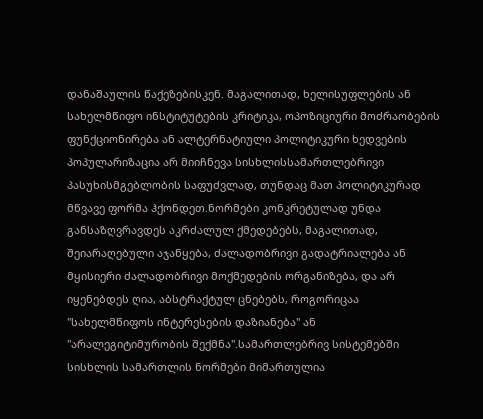დანაშაულის წაქეზებისკენ. მაგალითად, ხელისუფლების ან სახელმწიფო ინსტიტუტების კრიტიკა, ოპოზიციური მოძრაობების ფუნქციონირება ან ალტერნატიული პოლიტიკური ხედვების პოპულარიზაცია არ მიიჩნევა სისხლისსამართლებრივი პასუხისმგებლობის საფუძვლად, თუნდაც მათ პოლიტიკურად მწვავე ფორმა ჰქონდეთ.ნორმები კონკრეტულად უნდა განსაზღვრავდეს აკრძალულ ქმედებებს, მაგალითად, შეიარაღებული აჯანყება, ძალადობრივი გადატრიალება ან მყისიერი ძალადობრივი მოქმედების ორგანიზება, და არ იყენებდეს ღია, აბსტრაქტულ ცნებებს, როგორიცაა "სახელმწიფოს ინტერესების დაზიანება" ან "არალეგიტიმურობის შექმნა".სამართლებრივ სისტემებში სისხლის სამართლის ნორმები მიმართულია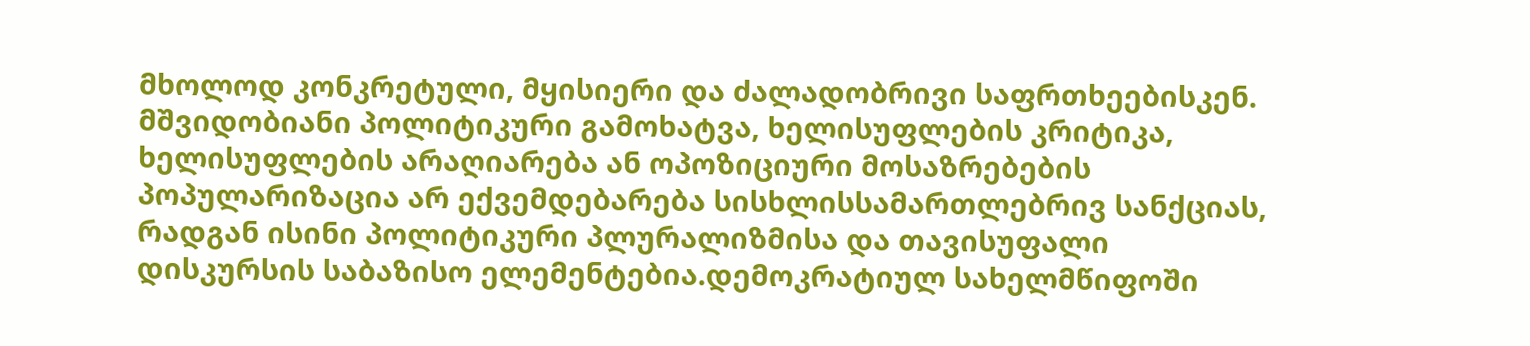მხოლოდ კონკრეტული, მყისიერი და ძალადობრივი საფრთხეებისკენ. მშვიდობიანი პოლიტიკური გამოხატვა, ხელისუფლების კრიტიკა, ხელისუფლების არაღიარება ან ოპოზიციური მოსაზრებების პოპულარიზაცია არ ექვემდებარება სისხლისსამართლებრივ სანქციას, რადგან ისინი პოლიტიკური პლურალიზმისა და თავისუფალი დისკურსის საბაზისო ელემენტებია.დემოკრატიულ სახელმწიფოში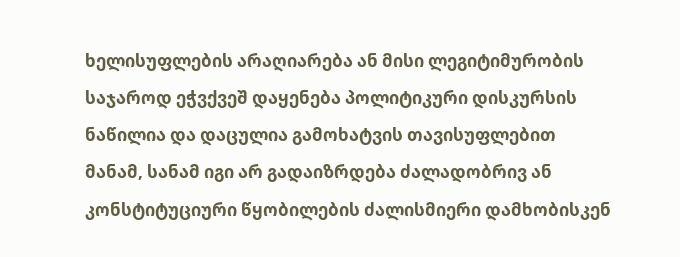ხელისუფლების არაღიარება ან მისი ლეგიტიმურობის საჯაროდ ეჭვქვეშ დაყენება პოლიტიკური დისკურსის ნაწილია და დაცულია გამოხატვის თავისუფლებით მანამ, სანამ იგი არ გადაიზრდება ძალადობრივ ან კონსტიტუციური წყობილების ძალისმიერი დამხობისკენ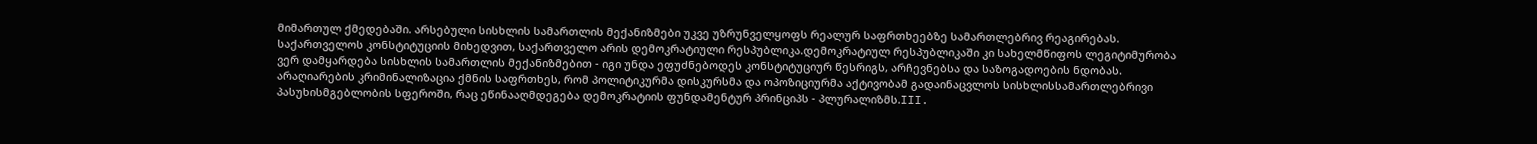მიმართულ ქმედებაში. არსებული სისხლის სამართლის მექანიზმები უკვე უზრუნველყოფს რეალურ საფრთხეებზე სამართლებრივ რეაგირებას. საქართველოს კონსტიტუციის მიხედვით, საქართველო არის დემოკრატიული რესპუბლიკა.დემოკრატიულ რესპუბლიკაში კი სახელმწიფოს ლეგიტიმურობა ვერ დამყარდება სისხლის სამართლის მექანიზმებით - იგი უნდა ეფუძნებოდეს კონსტიტუციურ წესრიგს, არჩევნებსა და საზოგადოების ნდობას. არაღიარების კრიმინალიზაცია ქმნის საფრთხეს, რომ პოლიტიკურმა დისკურსმა და ოპოზიციურმა აქტივობამ გადაინაცვლოს სისხლისსამართლებრივი პასუხისმგებლობის სფეროში, რაც ეწინააღმდეგება დემოკრატიის ფუნდამენტურ პრინციპს - პლურალიზმს.III.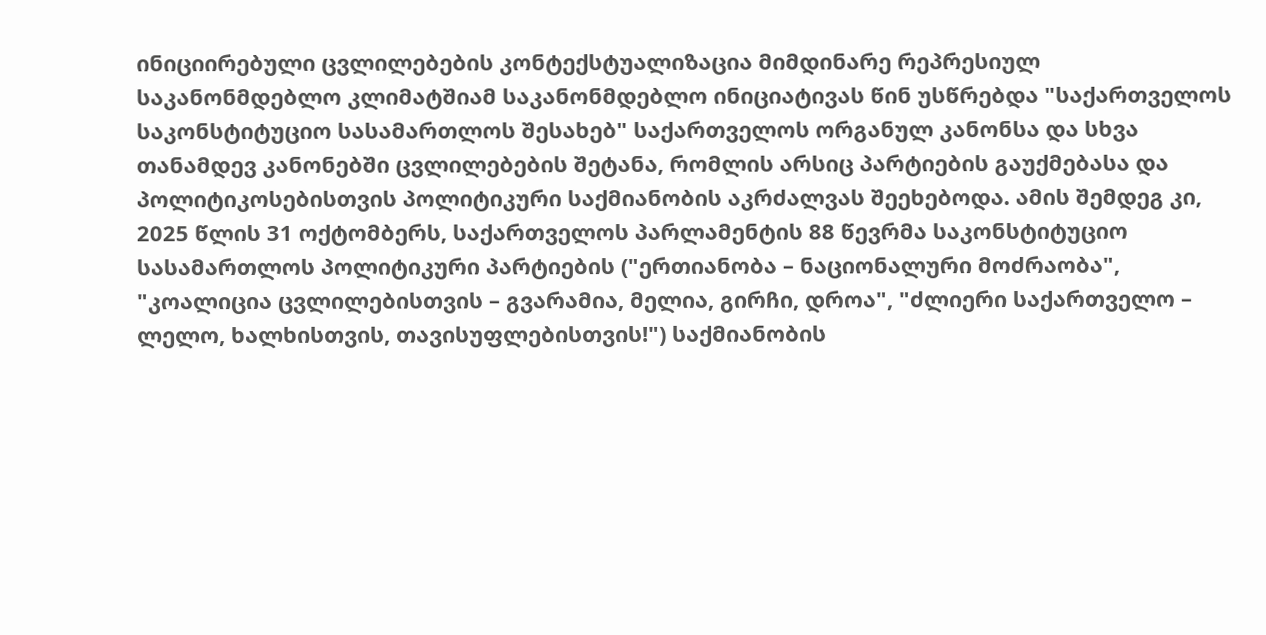ინიციირებული ცვლილებების კონტექსტუალიზაცია მიმდინარე რეპრესიულ საკანონმდებლო კლიმატშიამ საკანონმდებლო ინიციატივას წინ უსწრებდა "საქართველოს საკონსტიტუციო სასამართლოს შესახებ" საქართველოს ორგანულ კანონსა და სხვა თანამდევ კანონებში ცვლილებების შეტანა, რომლის არსიც პარტიების გაუქმებასა და პოლიტიკოსებისთვის პოლიტიკური საქმიანობის აკრძალვას შეეხებოდა. ამის შემდეგ კი, 2025 წლის 31 ოქტომბერს, საქართველოს პარლამენტის 88 წევრმა საკონსტიტუციო სასამართლოს პოლიტიკური პარტიების ("ერთიანობა – ნაციონალური მოძრაობა", "კოალიცია ცვლილებისთვის – გვარამია, მელია, გირჩი, დროა", "ძლიერი საქართველო – ლელო, ხალხისთვის, თავისუფლებისთვის!") საქმიანობის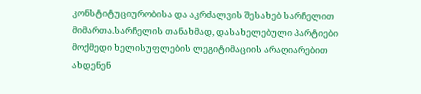კონსტიტუციურობისა და აკრძალვის შესახებ სარჩელით მიმართა.სარჩელის თანახმად, დასახელებული პარტიები მოქმედი ხელისუფლების ლეგიტიმაციის არაღიარებით ახდენენ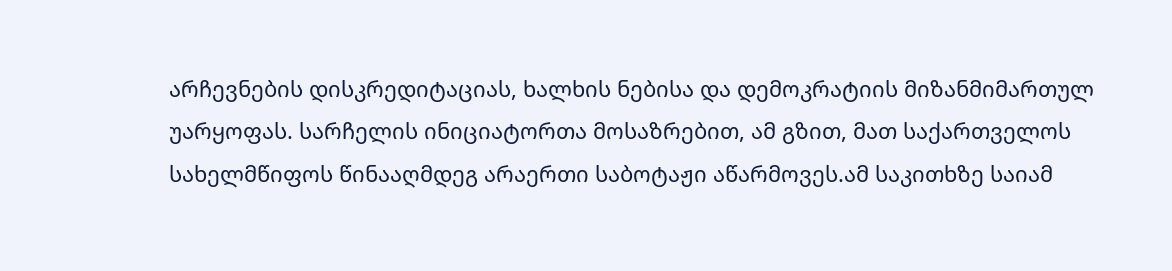არჩევნების დისკრედიტაციას, ხალხის ნებისა და დემოკრატიის მიზანმიმართულ უარყოფას. სარჩელის ინიციატორთა მოსაზრებით, ამ გზით, მათ საქართველოს სახელმწიფოს წინააღმდეგ არაერთი საბოტაჟი აწარმოვეს.ამ საკითხზე საიამ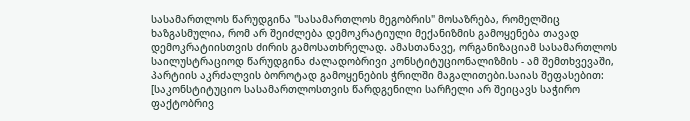სასამართლოს წარუდგინა "სასამართლოს მეგობრის" მოსაზრება, რომელშიც ხაზგასმულია, რომ არ შეიძლება დემოკრატიული მექანიზმის გამოყენება თავად დემოკრატიისთვის ძირის გამოსათხრელად. ამასთანავე, ორგანიზაციამ სასამართლოს საილუსტრაციოდ წარუდგინა ძალადობრივი კონსტიტუციონალიზმის - ამ შემთხვევაში, პარტიის აკრძალვის ბოროტად გამოყენების ჭრილში მაგალითები.საიას შეფასებით: [საკონსტიტუციო სასამართლოსთვის წარდგენილი სარჩელი არ შეიცავს საჭირო ფაქტობრივ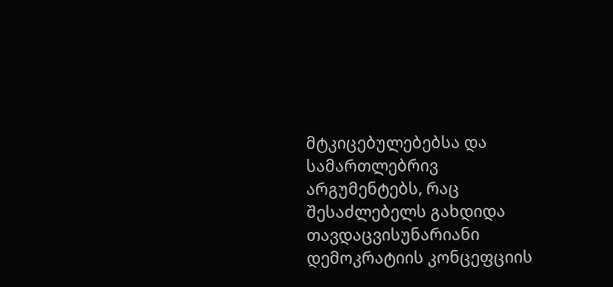მტკიცებულებებსა და სამართლებრივ არგუმენტებს, რაც შესაძლებელს გახდიდა თავდაცვისუნარიანი დემოკრატიის კონცეფციის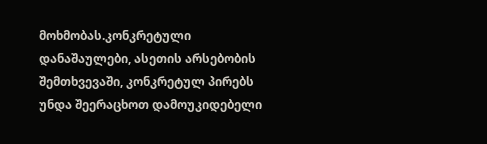მოხმობას.კონკრეტული დანაშაულები, ასეთის არსებობის შემთხვევაში, კონკრეტულ პირებს უნდა შეერაცხოთ დამოუკიდებელი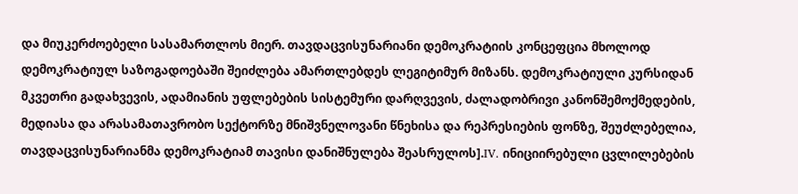და მიუკერძოებელი სასამართლოს მიერ. თავდაცვისუნარიანი დემოკრატიის კონცეფცია მხოლოდ დემოკრატიულ საზოგადოებაში შეიძლება ამართლებდეს ლეგიტიმურ მიზანს. დემოკრატიული კურსიდან მკვეთრი გადახვევის, ადამიანის უფლებების სისტემური დარღვევის, ძალადობრივი კანონშემოქმედების, მედიასა და არასამათავრობო სექტორზე მნიშვნელოვანი წნეხისა და რეპრესიების ფონზე, შეუძლებელია, თავდაცვისუნარიანმა დემოკრატიამ თავისი დანიშნულება შეასრულოს].IV. ინიციირებული ცვლილებების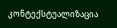კონტექსტუალიზაცია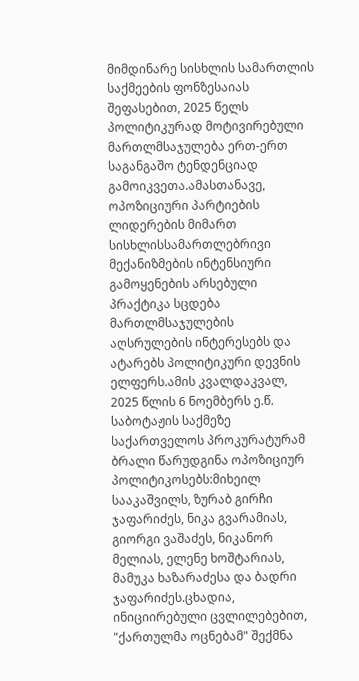მიმდინარე სისხლის სამართლის საქმეების ფონზესაიას შეფასებით, 2025 წელს პოლიტიკურად მოტივირებული მართლმსაჯულება ერთ-ერთ საგანგაშო ტენდენციად გამოიკვეთა.ამასთანავე, ოპოზიციური პარტიების ლიდერების მიმართ სისხლისსამართლებრივი მექანიზმების ინტენსიური გამოყენების არსებული პრაქტიკა სცდება მართლმსაჯულების აღსრულების ინტერესებს და ატარებს პოლიტიკური დევნის ელფერს.ამის კვალდაკვალ, 2025 წლის 6 ნოემბერს ე.წ. საბოტაჟის საქმეზე საქართველოს პროკურატურამ ბრალი წარუდგინა ოპოზიციურ პოლიტიკოსებს:მიხეილ სააკაშვილს, ზურაბ გირჩი ჯაფარიძეს, ნიკა გვარამიას, გიორგი ვაშაძეს, ნიკანორ მელიას, ელენე ხოშტარიას, მამუკა ხაზარაძესა და ბადრი ჯაფარიძეს.ცხადია, ინიციირებული ცვლილებებით, "ქართულმა ოცნებამ" შექმნა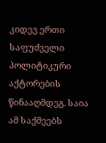კიდევ ერთი საფუძველი პოლიტიკური აქტორების წინააღმდეგ. საია ამ საქმეებს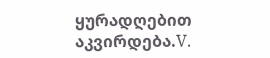ყურადღებით აკვირდება.V.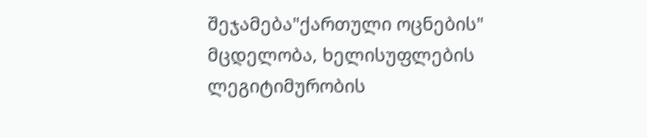შეჯამება"ქართული ოცნების" მცდელობა, ხელისუფლების ლეგიტიმურობის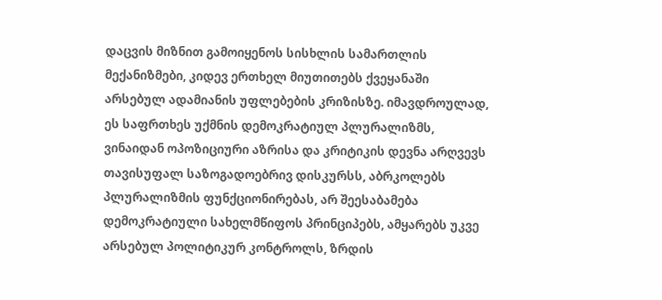დაცვის მიზნით გამოიყენოს სისხლის სამართლის მექანიზმები, კიდევ ერთხელ მიუთითებს ქვეყანაში არსებულ ადამიანის უფლებების კრიზისზე. იმავდროულად, ეს საფრთხეს უქმნის დემოკრატიულ პლურალიზმს, ვინაიდან ოპოზიციური აზრისა და კრიტიკის დევნა არღვევს თავისუფალ საზოგადოებრივ დისკურსს, აბრკოლებს პლურალიზმის ფუნქციონირებას, არ შეესაბამება დემოკრატიული სახელმწიფოს პრინციპებს, ამყარებს უკვე არსებულ პოლიტიკურ კონტროლს, ზრდის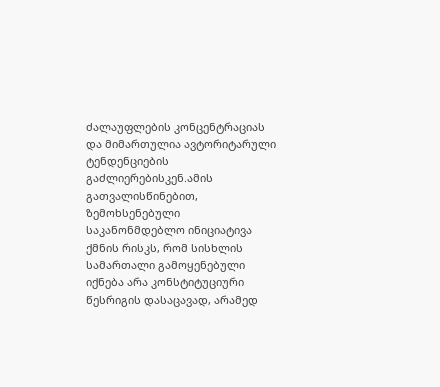ძალაუფლების კონცენტრაციას და მიმართულია ავტორიტარული ტენდენციების გაძლიერებისკენ.ამის გათვალისწინებით, ზემოხსენებული საკანონმდებლო ინიციატივა ქმნის რისკს, რომ სისხლის სამართალი გამოყენებული იქნება არა კონსტიტუციური წესრიგის დასაცავად, არამედ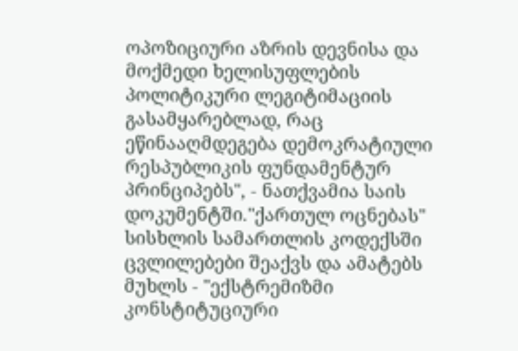ოპოზიციური აზრის დევნისა და მოქმედი ხელისუფლების პოლიტიკური ლეგიტიმაციის გასამყარებლად, რაც ეწინააღმდეგება დემოკრატიული რესპუბლიკის ფუნდამენტურ პრინციპებს", - ნათქვამია საის დოკუმენტში."ქართულ ოცნებას" სისხლის სამართლის კოდექსში ცვლილებები შეაქვს და ამატებს მუხლს - "ექსტრემიზმი კონსტიტუციური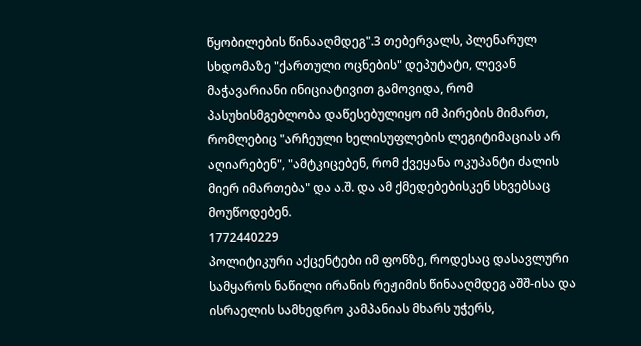წყობილების წინააღმდეგ".3 თებერვალს, პლენარულ სხდომაზე "ქართული ოცნების" დეპუტატი, ლევან მაჭავარიანი ინიციატივით გამოვიდა, რომ პასუხისმგებლობა დაწესებულიყო იმ პირების მიმართ, რომლებიც "არჩეული ხელისუფლების ლეგიტიმაციას არ აღიარებენ", "ამტკიცებენ, რომ ქვეყანა ოკუპანტი ძალის მიერ იმართება" და ა.შ. და ამ ქმედებებისკენ სხვებსაც მოუწოდებენ.
1772440229
პოლიტიკური აქცენტები იმ ფონზე, როდესაც დასავლური სამყაროს ნაწილი ირანის რეჟიმის წინააღმდეგ აშშ-ისა და ისრაელის სამხედრო კამპანიას მხარს უჭერს,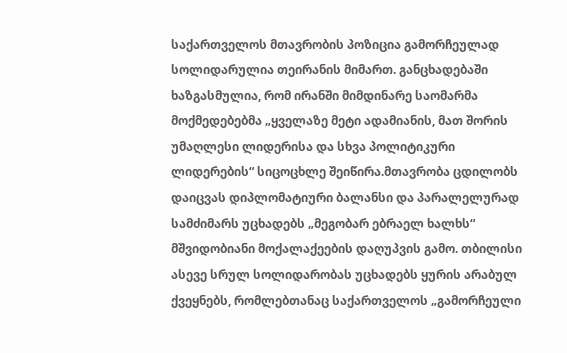საქართველოს მთავრობის პოზიცია გამორჩეულად სოლიდარულია თეირანის მიმართ. განცხადებაში ხაზგასმულია, რომ ირანში მიმდინარე საომარმა მოქმედებებმა „ყველაზე მეტი ადამიანის, მათ შორის უმაღლესი ლიდერისა და სხვა პოლიტიკური ლიდერების“ სიცოცხლე შეიწირა.მთავრობა ცდილობს დაიცვას დიპლომატიური ბალანსი და პარალელურად სამძიმარს უცხადებს „მეგობარ ებრაელ ხალხს“ მშვიდობიანი მოქალაქეების დაღუპვის გამო. თბილისი ასევე სრულ სოლიდარობას უცხადებს ყურის არაბულ ქვეყნებს, რომლებთანაც საქართველოს „გამორჩეული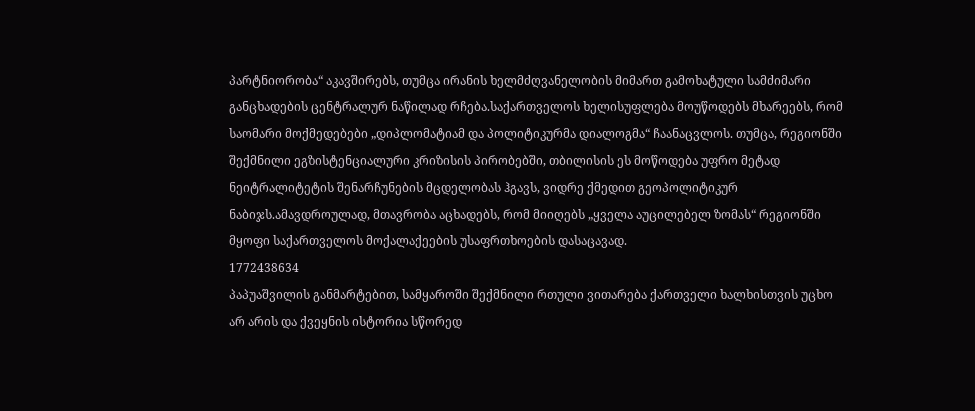პარტნიორობა“ აკავშირებს, თუმცა ირანის ხელმძღვანელობის მიმართ გამოხატული სამძიმარი განცხადების ცენტრალურ ნაწილად რჩება.საქართველოს ხელისუფლება მოუწოდებს მხარეებს, რომ საომარი მოქმედებები „დიპლომატიამ და პოლიტიკურმა დიალოგმა“ ჩაანაცვლოს. თუმცა, რეგიონში შექმნილი ეგზისტენციალური კრიზისის პირობებში, თბილისის ეს მოწოდება უფრო მეტად ნეიტრალიტეტის შენარჩუნების მცდელობას ჰგავს, ვიდრე ქმედით გეოპოლიტიკურ ნაბიჯს.ამავდროულად, მთავრობა აცხადებს, რომ მიიღებს „ყველა აუცილებელ ზომას“ რეგიონში მყოფი საქართველოს მოქალაქეების უსაფრთხოების დასაცავად.
1772438634
პაპუაშვილის განმარტებით, სამყაროში შექმნილი რთული ვითარება ქართველი ხალხისთვის უცხო არ არის და ქვეყნის ისტორია სწორედ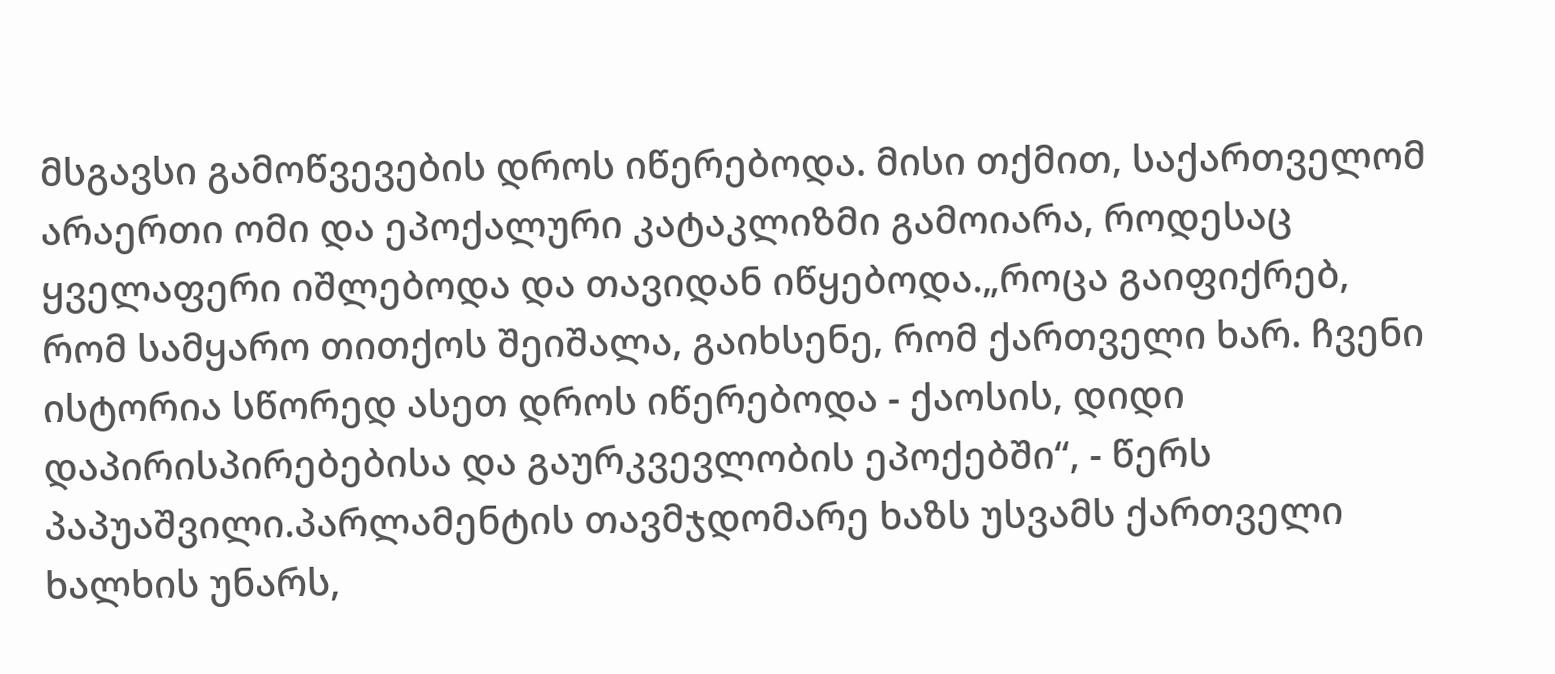მსგავსი გამოწვევების დროს იწერებოდა. მისი თქმით, საქართველომ არაერთი ომი და ეპოქალური კატაკლიზმი გამოიარა, როდესაც ყველაფერი იშლებოდა და თავიდან იწყებოდა.„როცა გაიფიქრებ, რომ სამყარო თითქოს შეიშალა, გაიხსენე, რომ ქართველი ხარ. ჩვენი ისტორია სწორედ ასეთ დროს იწერებოდა - ქაოსის, დიდი დაპირისპირებებისა და გაურკვევლობის ეპოქებში“, - წერს პაპუაშვილი.პარლამენტის თავმჯდომარე ხაზს უსვამს ქართველი ხალხის უნარს,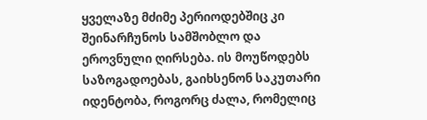ყველაზე მძიმე პერიოდებშიც კი შეინარჩუნოს სამშობლო და ეროვნული ღირსება. ის მოუწოდებს საზოგადოებას, გაიხსენონ საკუთარი იდენტობა, როგორც ძალა, რომელიც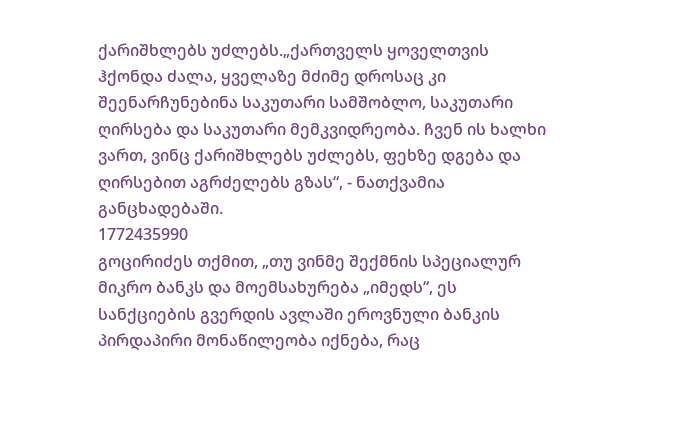ქარიშხლებს უძლებს.„ქართველს ყოველთვის ჰქონდა ძალა, ყველაზე მძიმე დროსაც კი შეენარჩუნებინა საკუთარი სამშობლო, საკუთარი ღირსება და საკუთარი მემკვიდრეობა. ჩვენ ის ხალხი ვართ, ვინც ქარიშხლებს უძლებს, ფეხზე დგება და ღირსებით აგრძელებს გზას“, - ნათქვამია განცხადებაში.
1772435990
გოცირიძეს თქმით, „თუ ვინმე შექმნის სპეციალურ მიკრო ბანკს და მოემსახურება „იმედს“, ეს სანქციების გვერდის ავლაში ეროვნული ბანკის პირდაპირი მონაწილეობა იქნება, რაც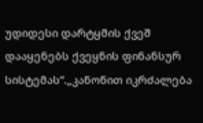უდიდესი დარტყმის ქვეშ დააყენებს ქვეყნის ფინანსურ სისტემას“.„კანონით იკრძალება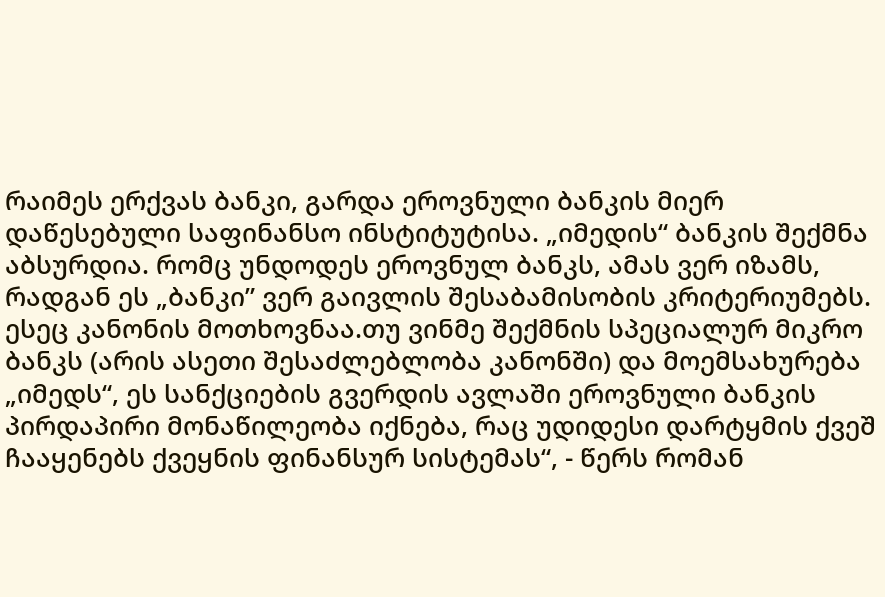რაიმეს ერქვას ბანკი, გარდა ეროვნული ბანკის მიერ დაწესებული საფინანსო ინსტიტუტისა. „იმედის“ ბანკის შექმნა აბსურდია. რომც უნდოდეს ეროვნულ ბანკს, ამას ვერ იზამს, რადგან ეს „ბანკი” ვერ გაივლის შესაბამისობის კრიტერიუმებს. ესეც კანონის მოთხოვნაა.თუ ვინმე შექმნის სპეციალურ მიკრო ბანკს (არის ასეთი შესაძლებლობა კანონში) და მოემსახურება „იმედს“, ეს სანქციების გვერდის ავლაში ეროვნული ბანკის პირდაპირი მონაწილეობა იქნება, რაც უდიდესი დარტყმის ქვეშ ჩააყენებს ქვეყნის ფინანსურ სისტემას“, - წერს რომან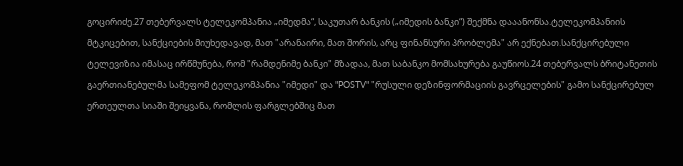გოცირიძე.27 თებერვალს ტელეკომპანია „იმედმა“, საკუთარ ბანკის („იმედის ბანკი“) შექმნა დააანონსა.ტელეკომპანიის მტკიცებით, სანქციების მიუხედავად, მათ "არანაირი, მათ შორის, არც ფინანსური პრობლემა" არ ექნებათ.სანქცირებული ტელევიზია იმასაც ირწმუნება, რომ "რამდენიმე ბანკი" მზადაა, მათ საბანკო მომსახურება გაუწიოს.24 თებერვალს ბრიტანეთის გაერთიანებულმა სამეფომ ტელეკომპანია "იმედი" და "POSTV" "რუსული დეზინფორმაციის გავრცელების" გამო სანქცირებულ ერთეულთა სიაში შეიყვანა, რომლის ფარგლებშიც მათ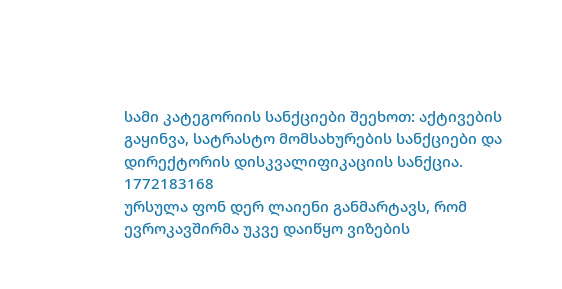სამი კატეგორიის სანქციები შეეხოთ: აქტივების გაყინვა, სატრასტო მომსახურების სანქციები და დირექტორის დისკვალიფიკაციის სანქცია.
1772183168
ურსულა ფონ დერ ლაიენი განმარტავს, რომ ევროკავშირმა უკვე დაიწყო ვიზების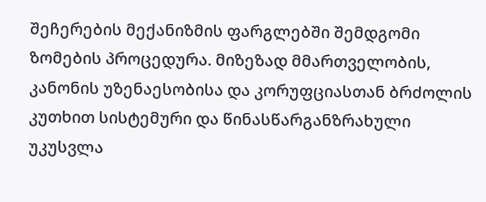შეჩერების მექანიზმის ფარგლებში შემდგომი ზომების პროცედურა. მიზეზად მმართველობის, კანონის უზენაესობისა და კორუფციასთან ბრძოლის კუთხით სისტემური და წინასწარგანზრახული უკუსვლა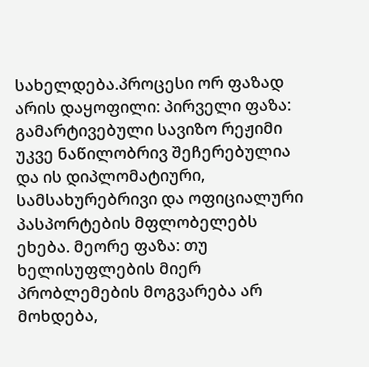სახელდება.პროცესი ორ ფაზად არის დაყოფილი: პირველი ფაზა: გამარტივებული სავიზო რეჟიმი უკვე ნაწილობრივ შეჩერებულია და ის დიპლომატიური, სამსახურებრივი და ოფიციალური პასპორტების მფლობელებს ეხება. მეორე ფაზა: თუ ხელისუფლების მიერ პრობლემების მოგვარება არ მოხდება,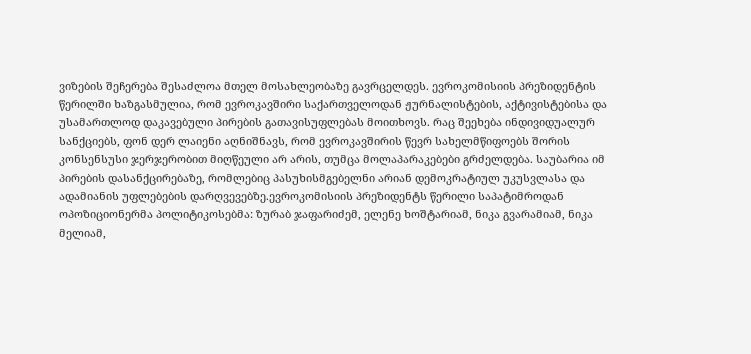ვიზების შეჩერება შესაძლოა მთელ მოსახლეობაზე გავრცელდეს. ევროკომისიის პრეზიდენტის წერილში ხაზგასმულია, რომ ევროკავშირი საქართველოდან ჟურნალისტების, აქტივისტებისა და უსამართლოდ დაკავებული პირების გათავისუფლებას მოითხოვს. რაც შეეხება ინდივიდუალურ სანქციებს, ფონ დერ ლაიენი აღნიშნავს, რომ ევროკავშირის წევრ სახელმწიფოებს შორის კონსენსუსი ჯერჯერობით მიღწეული არ არის, თუმცა მოლაპარაკებები გრძელდება. საუბარია იმ პირების დასანქცირებაზე, რომლებიც პასუხისმგებელნი არიან დემოკრატიულ უკუსვლასა და ადამიანის უფლებების დარღვევებზე.ევროკომისიის პრეზიდენტს წერილი საპატიმროდან ოპოზიციონერმა პოლიტიკოსებმა: ზურაბ ჯაფარიძემ, ელენე ხოშტარიამ, ნიკა გვარამიამ, ნიკა მელიამ,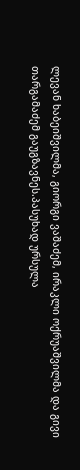ლევან ხაბეიშვილმა, გიორგი ვაშაძემ, ირაკლი ოქრუაშვილმა და გივი თარგამაძემ გაუგზავნეს.პასუხად ურსულა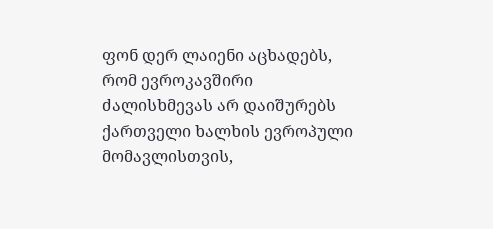ფონ დერ ლაიენი აცხადებს, რომ ევროკავშირი ძალისხმევას არ დაიშურებს ქართველი ხალხის ევროპული მომავლისთვის,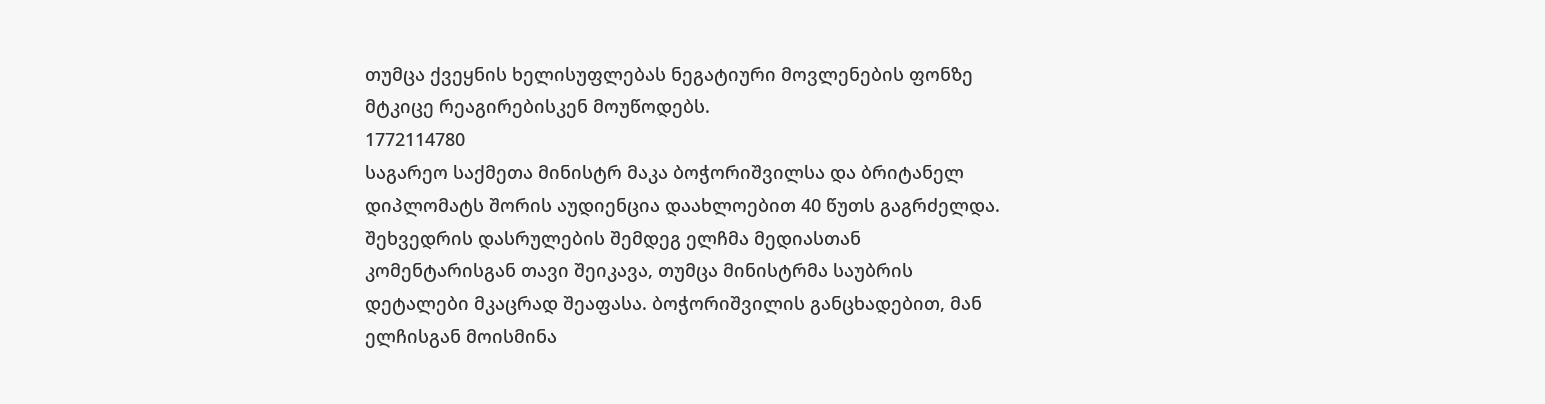თუმცა ქვეყნის ხელისუფლებას ნეგატიური მოვლენების ფონზე მტკიცე რეაგირებისკენ მოუწოდებს.
1772114780
საგარეო საქმეთა მინისტრ მაკა ბოჭორიშვილსა და ბრიტანელ დიპლომატს შორის აუდიენცია დაახლოებით 40 წუთს გაგრძელდა. შეხვედრის დასრულების შემდეგ ელჩმა მედიასთან კომენტარისგან თავი შეიკავა, თუმცა მინისტრმა საუბრის დეტალები მკაცრად შეაფასა. ბოჭორიშვილის განცხადებით, მან ელჩისგან მოისმინა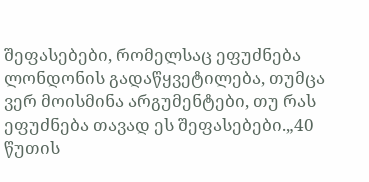შეფასებები, რომელსაც ეფუძნება ლონდონის გადაწყვეტილება, თუმცა ვერ მოისმინა არგუმენტები, თუ რას ეფუძნება თავად ეს შეფასებები.„40 წუთის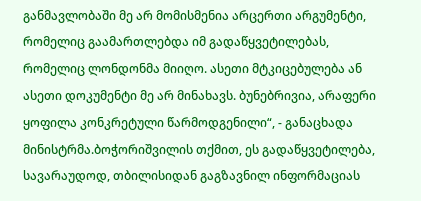განმავლობაში მე არ მომისმენია არცერთი არგუმენტი, რომელიც გაამართლებდა იმ გადაწყვეტილებას, რომელიც ლონდონმა მიიღო. ასეთი მტკიცებულება ან ასეთი დოკუმენტი მე არ მინახავს. ბუნებრივია, არაფერი ყოფილა კონკრეტული წარმოდგენილი“, - განაცხადა მინისტრმა.ბოჭორიშვილის თქმით, ეს გადაწყვეტილება, სავარაუდოდ, თბილისიდან გაგზავნილ ინფორმაციას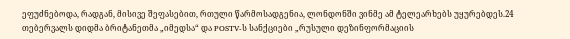ეფუძნებოდა, რადგან, მისივე შეფასებით, რთული წარმოსადგენია, ლონდონში ვინმე ამ ტელეარხებს უყურებდეს.24 თებერვალს დიდმა ბრიტანეთმა „იმედსა“ და POSTV-ს სანქციები „რუსული დეზინფორმაციის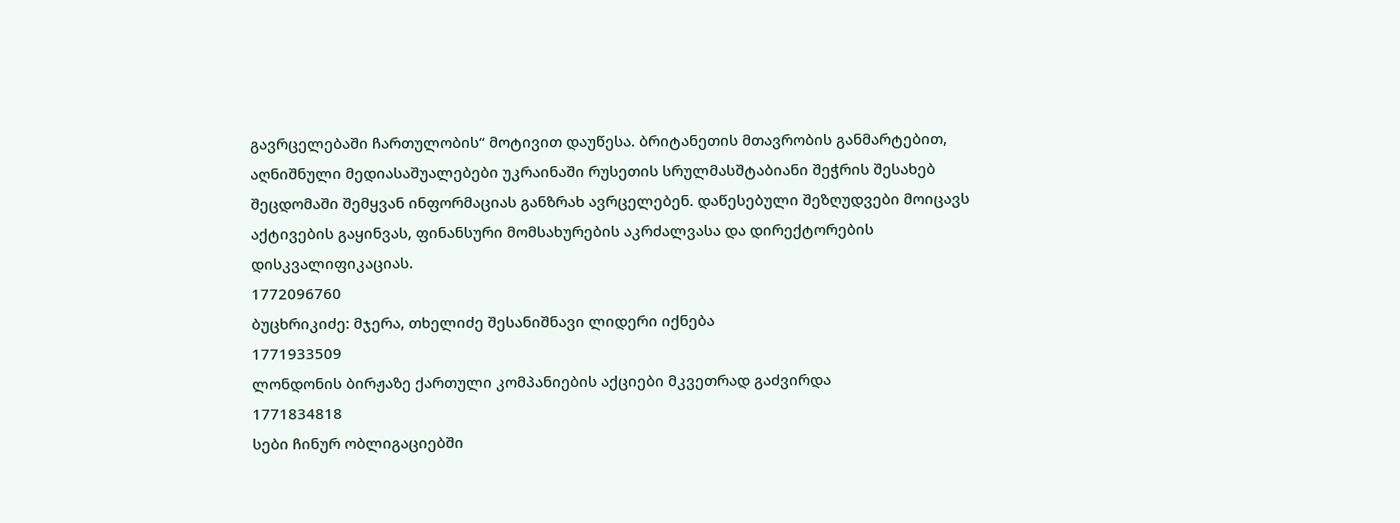გავრცელებაში ჩართულობის“ მოტივით დაუწესა. ბრიტანეთის მთავრობის განმარტებით, აღნიშნული მედიასაშუალებები უკრაინაში რუსეთის სრულმასშტაბიანი შეჭრის შესახებ შეცდომაში შემყვან ინფორმაციას განზრახ ავრცელებენ. დაწესებული შეზღუდვები მოიცავს აქტივების გაყინვას, ფინანსური მომსახურების აკრძალვასა და დირექტორების დისკვალიფიკაციას.
1772096760
ბუცხრიკიძე: მჯერა, თხელიძე შესანიშნავი ლიდერი იქნება
1771933509
ლონდონის ბირჟაზე ქართული კომპანიების აქციები მკვეთრად გაძვირდა
1771834818
სები ჩინურ ობლიგაციებში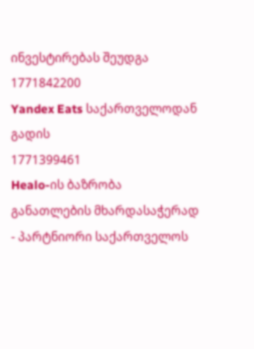ინვესტირებას შეუდგა
1771842200
Yandex Eats საქართველოდან გადის
1771399461
Healo-ის ბაზრობა განათლების მხარდასაჭერად - პარტნიორი საქართველოს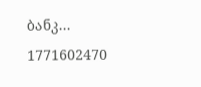ბანკ...
1771602470